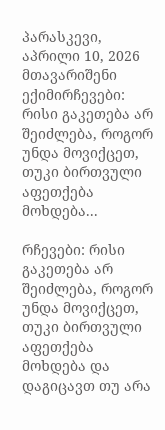პარასკევი, აპრილი 10, 2026
მთავარიშენი ექიმირჩევები: რისი გაკეთება არ შეიძლება, როგორ უნდა მოვიქცეთ, თუკი ბირთვული აფეთქება მოხდება...

რჩევები: რისი გაკეთება არ შეიძლება, როგორ უნდა მოვიქცეთ, თუკი ბირთვული აფეთქება მოხდება და დაგიცავთ თუ არა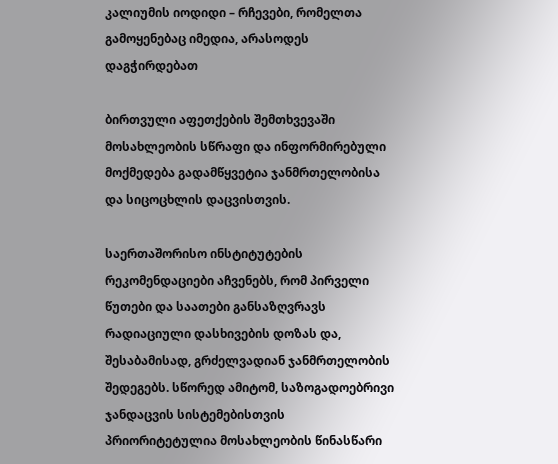კალიუმის იოდიდი – რჩევები, რომელთა გამოყენებაც იმედია, არასოდეს დაგჭირდებათ

ბირთვული აფეთქების შემთხვევაში მოსახლეობის სწრაფი და ინფორმირებული მოქმედება გადამწყვეტია ჯანმრთელობისა და სიცოცხლის დაცვისთვის.

საერთაშორისო ინსტიტუტების რეკომენდაციები აჩვენებს, რომ პირველი წუთები და საათები განსაზღვრავს რადიაციული დასხივების დოზას და, შესაბამისად, გრძელვადიან ჯანმრთელობის შედეგებს. სწორედ ამიტომ, საზოგადოებრივი ჯანდაცვის სისტემებისთვის პრიორიტეტულია მოსახლეობის წინასწარი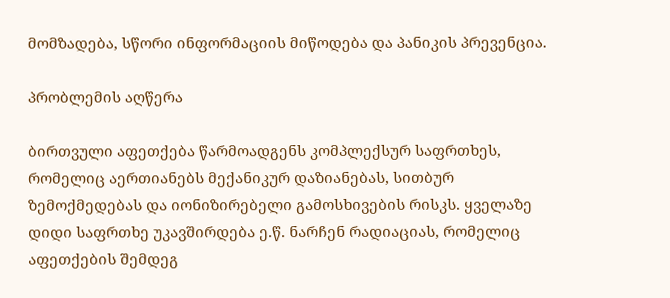მომზადება, სწორი ინფორმაციის მიწოდება და პანიკის პრევენცია.

პრობლემის აღწერა

ბირთვული აფეთქება წარმოადგენს კომპლექსურ საფრთხეს, რომელიც აერთიანებს მექანიკურ დაზიანებას, სითბურ ზემოქმედებას და იონიზირებელი გამოსხივების რისკს. ყველაზე დიდი საფრთხე უკავშირდება ე.წ. ნარჩენ რადიაციას, რომელიც აფეთქების შემდეგ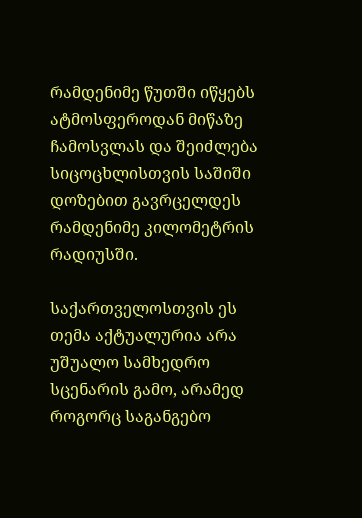რამდენიმე წუთში იწყებს ატმოსფეროდან მიწაზე ჩამოსვლას და შეიძლება სიცოცხლისთვის საშიში დოზებით გავრცელდეს რამდენიმე კილომეტრის რადიუსში.

საქართველოსთვის ეს თემა აქტუალურია არა უშუალო სამხედრო სცენარის გამო, არამედ როგორც საგანგებო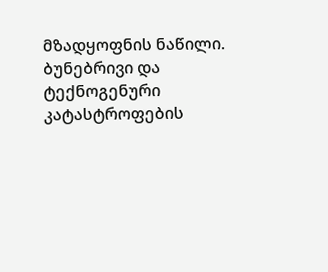მზადყოფნის ნაწილი. ბუნებრივი და ტექნოგენური კატასტროფების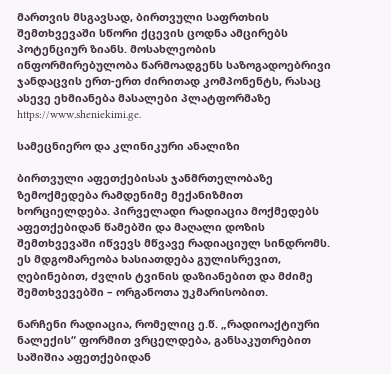მართვის მსგავსად, ბირთვული საფრთხის შემთხვევაში სწორი ქცევის ცოდნა ამცირებს პოტენციურ ზიანს. მოსახლეობის ინფორმირებულობა წარმოადგენს საზოგადოებრივი ჯანდაცვის ერთ-ერთ ძირითად კომპონენტს, რასაც ასევე ეხმიანება მასალები პლატფორმაზე https://www.sheniekimi.ge.

სამეცნიერო და კლინიკური ანალიზი

ბირთვული აფეთქებისას ჯანმრთელობაზე ზემოქმედება რამდენიმე მექანიზმით ხორციელდება. პირველადი რადიაცია მოქმედებს აფეთქებიდან წამებში და მაღალი დოზის შემთხვევაში იწვევს მწვავე რადიაციულ სინდრომს. ეს მდგომარეობა ხასიათდება გულისრევით, ღებინებით, ძვლის ტვინის დაზიანებით და მძიმე შემთხვევებში – ორგანოთა უკმარისობით.

ნარჩენი რადიაცია, რომელიც ე.წ. „რადიოაქტიური ნალექის“ ფორმით ვრცელდება, განსაკუთრებით საშიშია აფეთქებიდან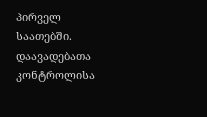პირველ საათებში. დაავადებათა კონტროლისა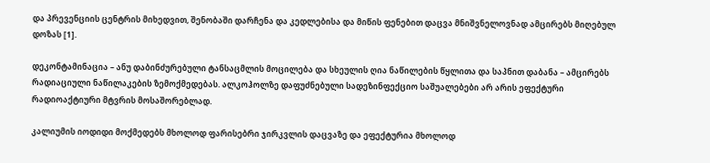და პრევენციის ცენტრის მიხედვით, შენობაში დარჩენა და კედლებისა და მიწის ფენებით დაცვა მნიშვნელოვნად ამცირებს მიღებულ დოზას [1].

დეკონტამინაცია – ანუ დაბინძურებული ტანსაცმლის მოცილება და სხეულის ღია ნაწილების წყლითა და საპნით დაბანა – ამცირებს რადიაციული ნაწილაკების ზემოქმედებას. ალკოჰოლზე დაფუძნებული სადეზინფექციო საშუალებები არ არის ეფექტური რადიოაქტიური მტვრის მოსაშორებლად.

კალიუმის იოდიდი მოქმედებს მხოლოდ ფარისებრი ჯირკვლის დაცვაზე და ეფექტურია მხოლოდ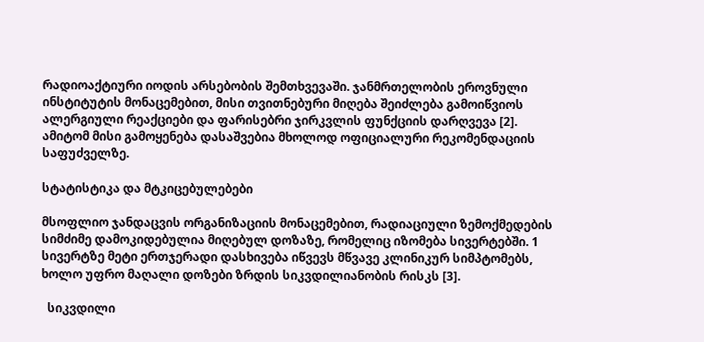რადიოაქტიური იოდის არსებობის შემთხვევაში. ჯანმრთელობის ეროვნული ინსტიტუტის მონაცემებით, მისი თვითნებური მიღება შეიძლება გამოიწვიოს ალერგიული რეაქციები და ფარისებრი ჯირკვლის ფუნქციის დარღვევა [2]. ამიტომ მისი გამოყენება დასაშვებია მხოლოდ ოფიციალური რეკომენდაციის საფუძველზე.

სტატისტიკა და მტკიცებულებები

მსოფლიო ჯანდაცვის ორგანიზაციის მონაცემებით, რადიაციული ზემოქმედების სიმძიმე დამოკიდებულია მიღებულ დოზაზე, რომელიც იზომება სივერტებში. 1 სივერტზე მეტი ერთჯერადი დასხივება იწვევს მწვავე კლინიკურ სიმპტომებს, ხოლო უფრო მაღალი დოზები ზრდის სიკვდილიანობის რისკს [3].

  სიკვდილი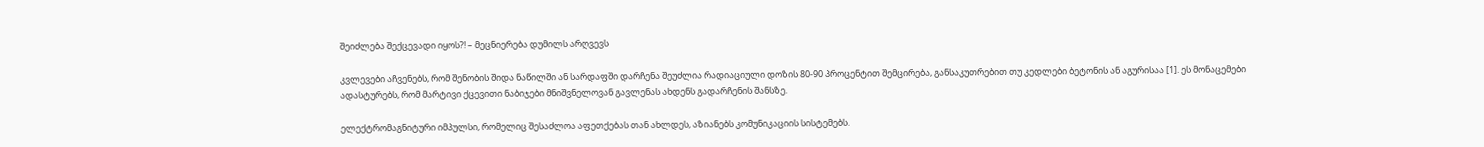შეიძლება შექცევადი იყოს?! – მეცნიერება დუმილს არღვევს

კვლევები აჩვენებს, რომ შენობის შიდა ნაწილში ან სარდაფში დარჩენა შეუძლია რადიაციული დოზის 80-90 პროცენტით შემცირება, განსაკუთრებით თუ კედლები ბეტონის ან აგურისაა [1]. ეს მონაცემები ადასტურებს, რომ მარტივი ქცევითი ნაბიჯები მნიშვნელოვან გავლენას ახდენს გადარჩენის შანსზე.

ელექტრომაგნიტური იმპულსი, რომელიც შესაძლოა აფეთქებას თან ახლდეს, აზიანებს კომუნიკაციის სისტემებს.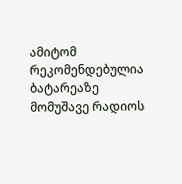ამიტომ რეკომენდებულია ბატარეაზე მომუშავე რადიოს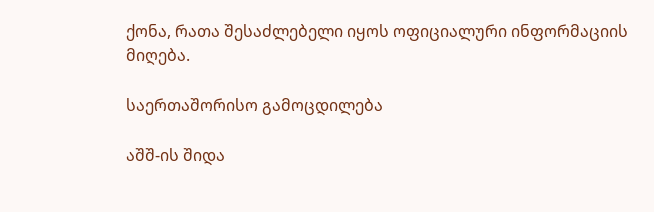ქონა, რათა შესაძლებელი იყოს ოფიციალური ინფორმაციის მიღება.

საერთაშორისო გამოცდილება

აშშ-ის შიდა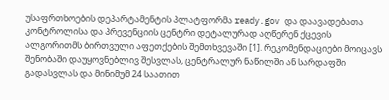უსაფრთხოების დეპარტამენტის პლატფორმა ready.gov და დაავადებათა კონტროლისა და პრევენციის ცენტრი დეტალურად აღწერენ ქცევის ალგორითმს ბირთვული აფეთქების შემთხვევაში [1]. რეკომენდაციები მოიცავს შენობაში დაუყოვნებლივ შესვლას, ცენტრალურ ნაწილში ან სარდაფში გადასვლას და მინიმუმ 24 საათით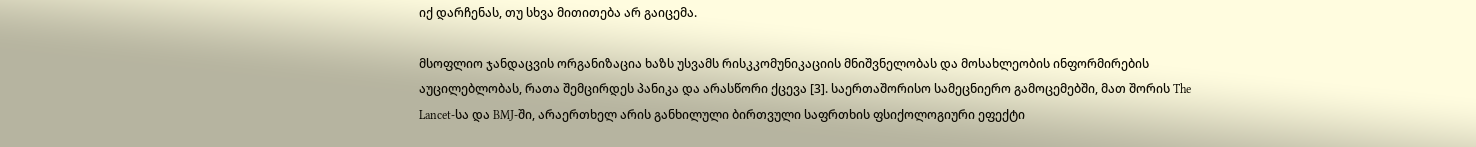იქ დარჩენას, თუ სხვა მითითება არ გაიცემა.

მსოფლიო ჯანდაცვის ორგანიზაცია ხაზს უსვამს რისკკომუნიკაციის მნიშვნელობას და მოსახლეობის ინფორმირების აუცილებლობას, რათა შემცირდეს პანიკა და არასწორი ქცევა [3]. საერთაშორისო სამეცნიერო გამოცემებში, მათ შორის The Lancet-სა და BMJ-ში, არაერთხელ არის განხილული ბირთვული საფრთხის ფსიქოლოგიური ეფექტი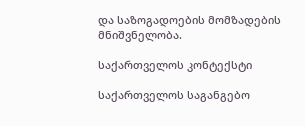და საზოგადოების მომზადების მნიშვნელობა.

საქართველოს კონტექსტი

საქართველოს საგანგებო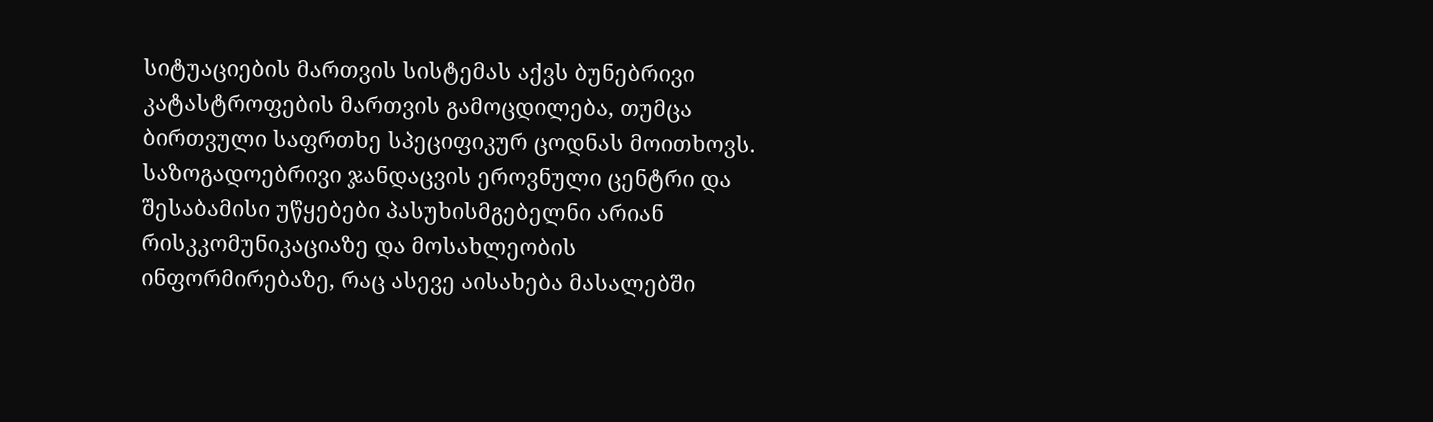სიტუაციების მართვის სისტემას აქვს ბუნებრივი კატასტროფების მართვის გამოცდილება, თუმცა ბირთვული საფრთხე სპეციფიკურ ცოდნას მოითხოვს. საზოგადოებრივი ჯანდაცვის ეროვნული ცენტრი და შესაბამისი უწყებები პასუხისმგებელნი არიან რისკკომუნიკაციაზე და მოსახლეობის ინფორმირებაზე, რაც ასევე აისახება მასალებში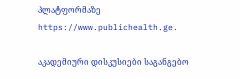პლატფორმაზე https://www.publichealth.ge.

აკადემიური დისკუსიები საგანგებო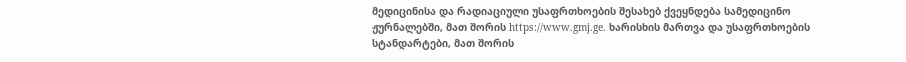მედიცინისა და რადიაციული უსაფრთხოების შესახებ ქვეყნდება სამედიცინო ჟურნალებში, მათ შორის https://www.gmj.ge. ხარისხის მართვა და უსაფრთხოების სტანდარტები, მათ შორის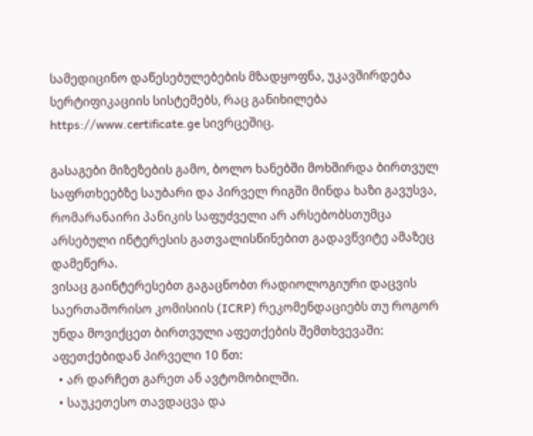სამედიცინო დაწესებულებების მზადყოფნა, უკავშირდება სერტიფიკაციის სისტემებს, რაც განიხილება https://www.certificate.ge სივრცეშიც.

გასაგები მიზეზების გამო, ბოლო ხანებში მოხშირდა ბირთვულ საფრთხეებზე საუბარი და პირველ რიგში მინდა ხაზი გავუსვა, რომარანაირი პანიკის საფუძველი არ არსებობსთუმცა არსებული ინტერესის გათვალისწინებით გადავწვიტე ამაზეც დამეწერა.
ვისაც გაინტერესებთ გაგაცნობთ რადიოლოგიური დაცვის საერთაშორისო კომისიის (ICRP) რეკომენდაციებს თუ როგორ უნდა მოვიქცეთ ბირთვული აფეთქების შემთხვევაში:
აფეთქებიდან პირველი 10 წთ:
  • არ დარჩეთ გარეთ ან ავტომობილში.
  • საუკეთესო თავდაცვა და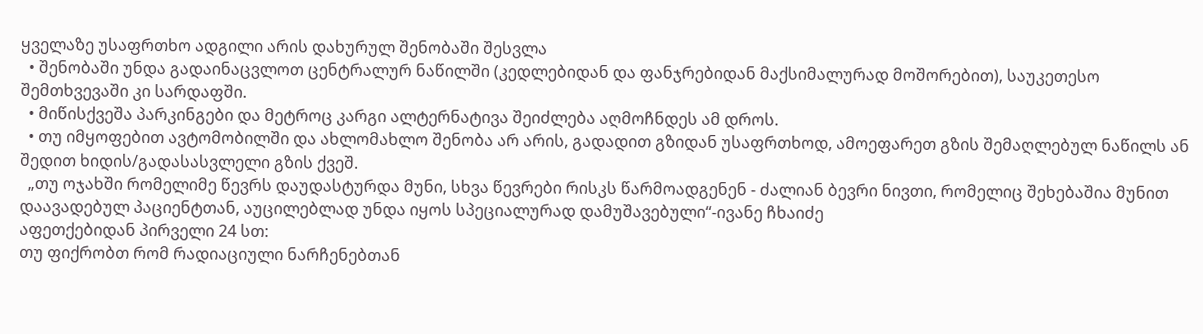ყველაზე უსაფრთხო ადგილი არის დახურულ შენობაში შესვლა
  • შენობაში უნდა გადაინაცვლოთ ცენტრალურ ნაწილში (კედლებიდან და ფანჯრებიდან მაქსიმალურად მოშორებით), საუკეთესო შემთხვევაში კი სარდაფში.
  • მიწისქვეშა პარკინგები და მეტროც კარგი ალტერნატივა შეიძლება აღმოჩნდეს ამ დროს.
  • თუ იმყოფებით ავტომობილში და ახლომახლო შენობა არ არის, გადადით გზიდან უსაფრთხოდ, ამოეფარეთ გზის შემაღლებულ ნაწილს ან შედით ხიდის/გადასასვლელი გზის ქვეშ.
  „თუ ოჯახში რომელიმე წევრს დაუდასტურდა მუნი, სხვა წევრები რისკს წარმოადგენენ - ძალიან ბევრი ნივთი, რომელიც შეხებაშია მუნით დაავადებულ პაციენტთან, აუცილებლად უნდა იყოს სპეციალურად დამუშავებული“-ივანე ჩხაიძე
აფეთქებიდან პირველი 24 სთ:
თუ ფიქრობთ რომ რადიაციული ნარჩენებთან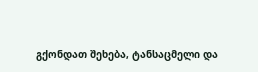გქონდათ შეხება, ტანსაცმელი და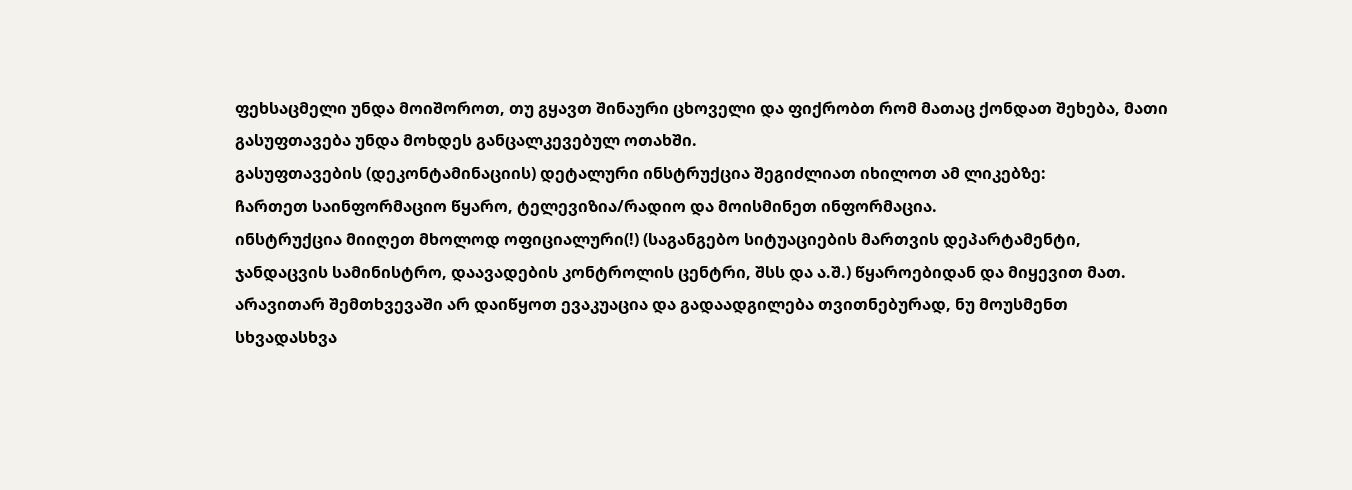ფეხსაცმელი უნდა მოიშოროთ, თუ გყავთ შინაური ცხოველი და ფიქრობთ რომ მათაც ქონდათ შეხება, მათი გასუფთავება უნდა მოხდეს განცალკევებულ ოთახში.
გასუფთავების (დეკონტამინაციის) დეტალური ინსტრუქცია შეგიძლიათ იხილოთ ამ ლიკებზე:
ჩართეთ საინფორმაციო წყარო, ტელევიზია/რადიო და მოისმინეთ ინფორმაცია.
ინსტრუქცია მიიღეთ მხოლოდ ოფიციალური(!) (საგანგებო სიტუაციების მართვის დეპარტამენტი, ჯანდაცვის სამინისტრო, დაავადების კონტროლის ცენტრი, შსს და ა.შ.) წყაროებიდან და მიყევით მათ.
არავითარ შემთხვევაში არ დაიწყოთ ევაკუაცია და გადაადგილება თვითნებურად, ნუ მოუსმენთ სხვადასხვა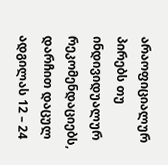არაოფიციალურ პირებს თუ ინდივიდუალურ რეკომენდაციებს, დარჩით დაცულ ადგილას 12 – 24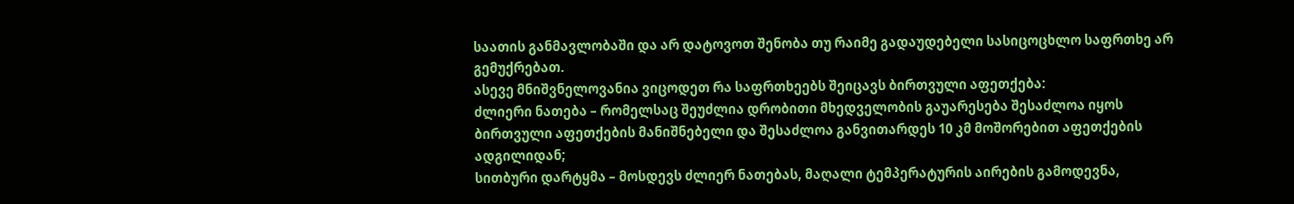საათის განმავლობაში და არ დატოვოთ შენობა თუ რაიმე გადაუდებელი სასიცოცხლო საფრთხე არ გემუქრებათ.
ასევე მნიშვნელოვანია ვიცოდეთ რა საფრთხეებს შეიცავს ბირთვული აფეთქება:
ძლიერი ნათება – რომელსაც შეუძლია დრობითი მხედველობის გაუარესება შესაძლოა იყოს ბირთვული აფეთქების მანიშნებელი და შესაძლოა განვითარდეს 10 კმ მოშორებით აფეთქების ადგილიდან;
სითბური დარტყმა – მოსდევს ძლიერ ნათებას, მაღალი ტემპერატურის აირების გამოდევნა,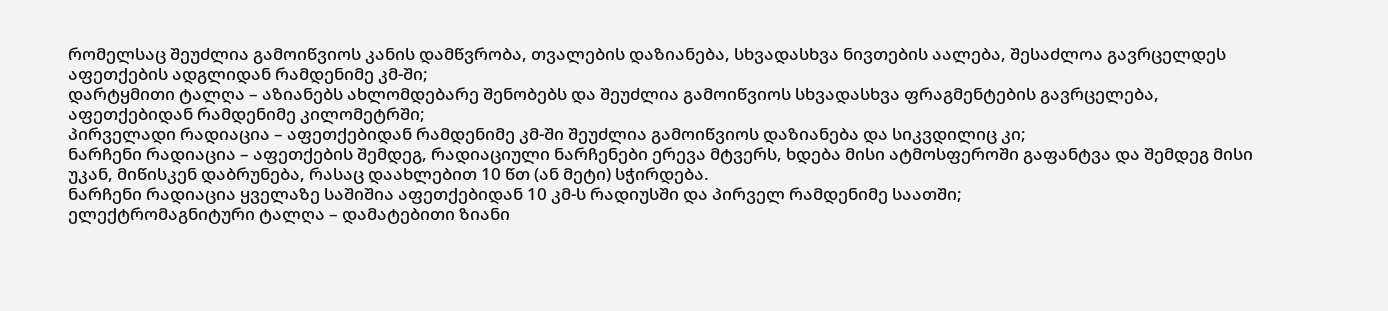რომელსაც შეუძლია გამოიწვიოს კანის დამწვრობა, თვალების დაზიანება, სხვადასხვა ნივთების აალება, შესაძლოა გავრცელდეს აფეთქების ადგლიდან რამდენიმე კმ-ში;
დარტყმითი ტალღა – აზიანებს ახლომდებარე შენობებს და შეუძლია გამოიწვიოს სხვადასხვა ფრაგმენტების გავრცელება, აფეთქებიდან რამდენიმე კილომეტრში;
პირველადი რადიაცია – აფეთქებიდან რამდენიმე კმ-ში შეუძლია გამოიწვიოს დაზიანება და სიკვდილიც კი;
ნარჩენი რადიაცია – აფეთქების შემდეგ, რადიაციული ნარჩენები ერევა მტვერს, ხდება მისი ატმოსფეროში გაფანტვა და შემდეგ მისი უკან, მიწისკენ დაბრუნება, რასაც დაახლებით 10 წთ (ან მეტი) სჭირდება.
ნარჩენი რადიაცია ყველაზე საშიშია აფეთქებიდან 10 კმ-ს რადიუსში და პირველ რამდენიმე საათში;
ელექტრომაგნიტური ტალღა – დამატებითი ზიანი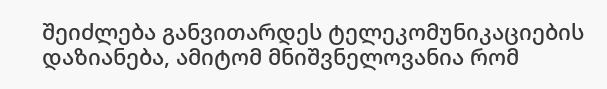შეიძლება განვითარდეს ტელეკომუნიკაციების დაზიანება, ამიტომ მნიშვნელოვანია რომ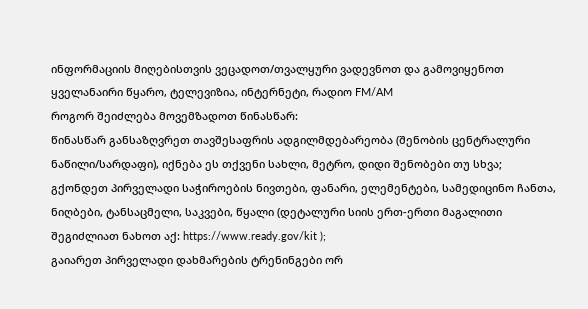ინფორმაციის მიღებისთვის ვეცადოთ/თვალყური ვადევნოთ და გამოვიყენოთ ყველანაირი წყარო, ტელევიზია, ინტერნეტი, რადიო FM/AM
როგორ შეიძლება მოვემზადოთ წინასწარ:
წინასწარ განსაზღვრეთ თავშესაფრის ადგილმდებარეობა (შენობის ცენტრალური ნაწილი/სარდაფი), იქნება ეს თქვენი სახლი, მეტრო, დიდი შენობები თუ სხვა;
გქონდეთ პირველადი საჭიროების ნივთები, ფანარი, ელემენტები, სამედიცინო ჩანთა, ნიღბები, ტანსაცმელი, საკვები, წყალი (დეტალური სიის ერთ-ერთი მაგალითი შეგიძლიათ ნახოთ აქ: https://www.ready.gov/kit );
გაიარეთ პირველადი დახმარების ტრენინგები ორ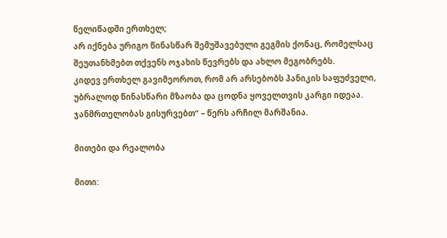წელიწადში ერთხელ;
არ იქნება ურიგო წინასწარ შემუშავებული გეგმის ქონაც, რომელსაც შეუთანხმებთ თქვენს ოჯახის წევრებს და ახლო მეგობრებს.
კიდევ ერთხელ გავიმეოროთ, რომ არ არსებობს პანიკის საფუძველი, უბრალოდ წინასწარი მზაობა და ცოდნა ყოველთვის კარგი იდეაა.
ჯანმრთელობას გისურვებთ“ – წერს არჩილ მარშანია.

მითები და რეალობა

მითი: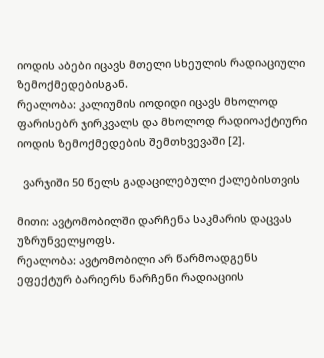იოდის აბები იცავს მთელი სხეულის რადიაციული ზემოქმედებისგან.
რეალობა: კალიუმის იოდიდი იცავს მხოლოდ ფარისებრ ჯირკვალს და მხოლოდ რადიოაქტიური იოდის ზემოქმედების შემთხვევაში [2].

  ვარჯიში 50 წელს გადაცილებული ქალებისთვის

მითი: ავტომობილში დარჩენა საკმარის დაცვას უზრუნველყოფს.
რეალობა: ავტომობილი არ წარმოადგენს ეფექტურ ბარიერს ნარჩენი რადიაციის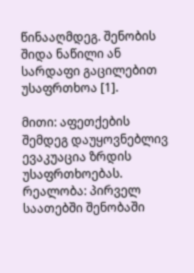წინააღმდეგ. შენობის შიდა ნაწილი ან სარდაფი გაცილებით უსაფრთხოა [1].

მითი: აფეთქების შემდეგ დაუყოვნებლივ ევაკუაცია ზრდის უსაფრთხოებას.
რეალობა: პირველ საათებში შენობაში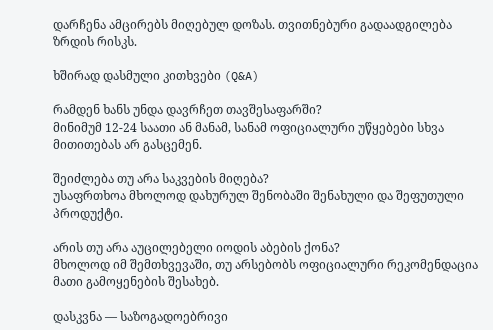დარჩენა ამცირებს მიღებულ დოზას. თვითნებური გადაადგილება ზრდის რისკს.

ხშირად დასმული კითხვები (Q&A)

რამდენ ხანს უნდა დავრჩეთ თავშესაფარში?
მინიმუმ 12-24 საათი ან მანამ, სანამ ოფიციალური უწყებები სხვა მითითებას არ გასცემენ.

შეიძლება თუ არა საკვების მიღება?
უსაფრთხოა მხოლოდ დახურულ შენობაში შენახული და შეფუთული პროდუქტი.

არის თუ არა აუცილებელი იოდის აბების ქონა?
მხოლოდ იმ შემთხვევაში, თუ არსებობს ოფიციალური რეკომენდაცია მათი გამოყენების შესახებ.

დასკვნა — საზოგადოებრივი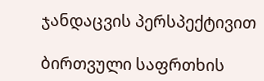ჯანდაცვის პერსპექტივით

ბირთვული საფრთხის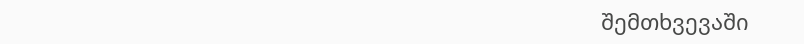შემთხვევაში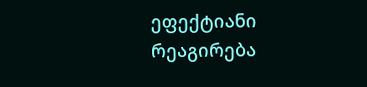ეფექტიანი რეაგირება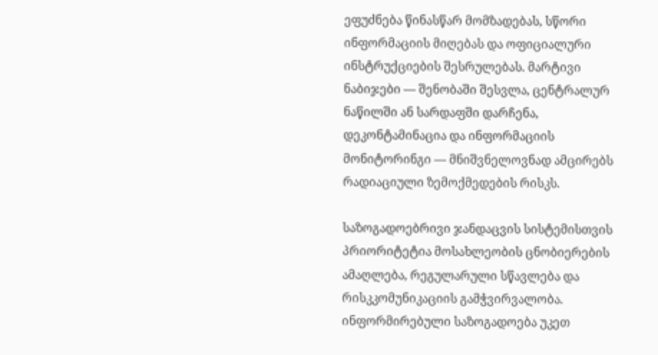ეფუძნება წინასწარ მომზადებას, სწორი ინფორმაციის მიღებას და ოფიციალური ინსტრუქციების შესრულებას. მარტივი ნაბიჯები — შენობაში შესვლა, ცენტრალურ ნაწილში ან სარდაფში დარჩენა, დეკონტამინაცია და ინფორმაციის მონიტორინგი — მნიშვნელოვნად ამცირებს რადიაციული ზემოქმედების რისკს.

საზოგადოებრივი ჯანდაცვის სისტემისთვის პრიორიტეტია მოსახლეობის ცნობიერების ამაღლება, რეგულარული სწავლება და რისკკომუნიკაციის გამჭვირვალობა. ინფორმირებული საზოგადოება უკეთ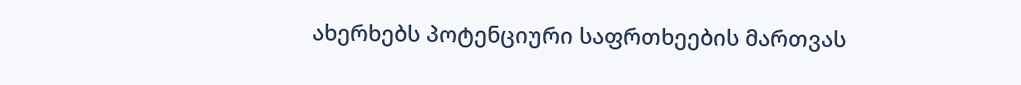ახერხებს პოტენციური საფრთხეების მართვას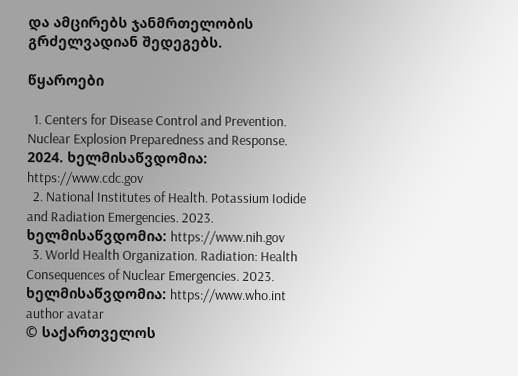და ამცირებს ჯანმრთელობის გრძელვადიან შედეგებს.

წყაროები

  1. Centers for Disease Control and Prevention. Nuclear Explosion Preparedness and Response. 2024. ხელმისაწვდომია: https://www.cdc.gov
  2. National Institutes of Health. Potassium Iodide and Radiation Emergencies. 2023. ხელმისაწვდომია: https://www.nih.gov
  3. World Health Organization. Radiation: Health Consequences of Nuclear Emergencies. 2023. ხელმისაწვდომია: https://www.who.int
author avatar
© საქართველოს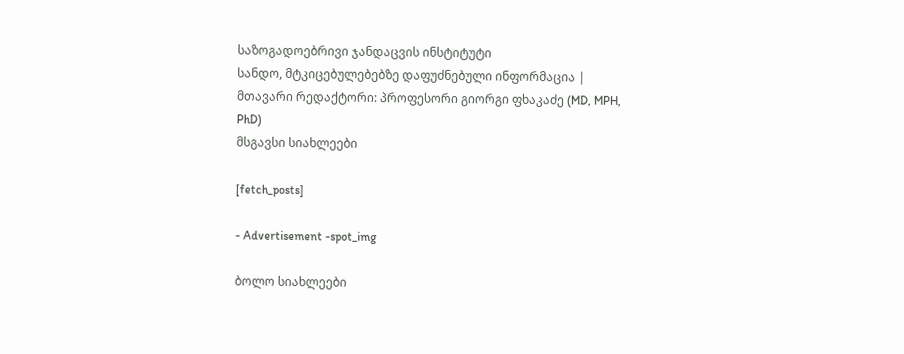საზოგადოებრივი ჯანდაცვის ინსტიტუტი
სანდო, მტკიცებულებებზე დაფუძნებული ინფორმაცია | მთავარი რედაქტორი: პროფესორი გიორგი ფხაკაძე (MD, MPH, PhD)
მსგავსი სიახლეები

[fetch_posts]

- Advertisement -spot_img

ბოლო სიახლეები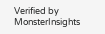Verified by MonsterInsights